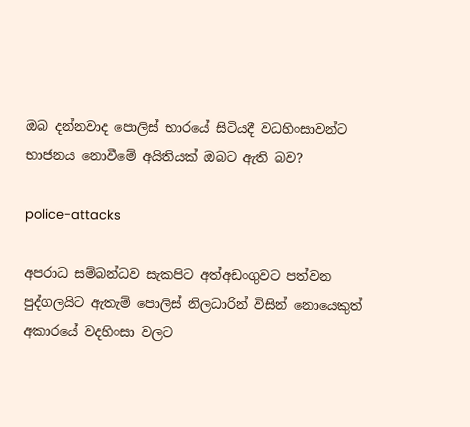ඔබ දන්නවාද පොලිස් භාරයේ සිටියදී වධහිංසාවන්ට භාජනය නොවීමේ අයිතියක් ඔබට ඇති බව?

police-attacks

අපරාධ සම්බන්ධව සැකපිට අත්අඩංගුවට පත්වන පුද්ගලයිට ඇතැම් පොලිස් නිලධාරින් විසින් නොයෙකුත් අකාරයේ වදහිංසා වලට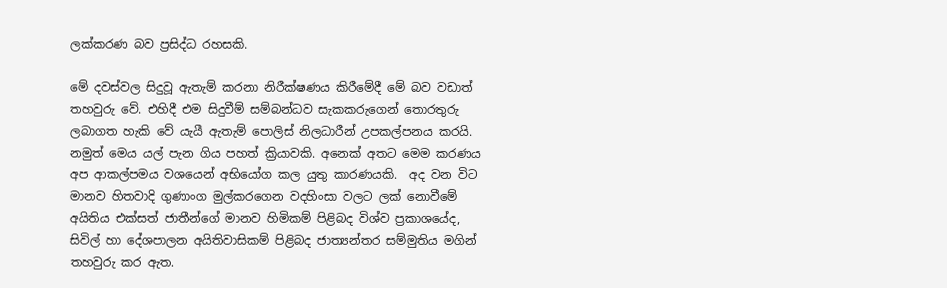ලක්කරණ බව ප්‍රසිද්ධ රහසකි.

මේ දවස්වල සිදුවූ ඇතැම් කරනා නිරීක්ෂණය කිරීමේදී මේ බව වඩාත් තහවුරු වේ. එහිදී එම සිදුවීම් සම්බන්ධව සැකකරුගෙන් තොරතුරු ලබාගත හැකි වේ යැයී ඇතැම් පොලිස් නිලධාරීන් උපකල්පනය කරයි. නමුත් මෙය යල් පැන ගිය පහත් ක්‍රියාවකි. අනෙක් අතට මෙම කරණය අප ආකල්පමය වශයෙන් අභියෝග කල යුතු කාරණයකි.  අද වන විට මානව හිතවාදි ගුණාංග මුල්කරගෙන වදහිංසා වලට ලක් නොවීමේ අයිතිය එක්සත් ජාතීන්ගේ මානව හිමිකම් පිළිබද විශ්ව ප්‍රකාශයේද, සිවිල් හා දේශපාලන අයිතිවාසිකම් පිළිබද ජාත්‍යන්තර සම්මුතිය මගින් තහවුරු කර ඇත.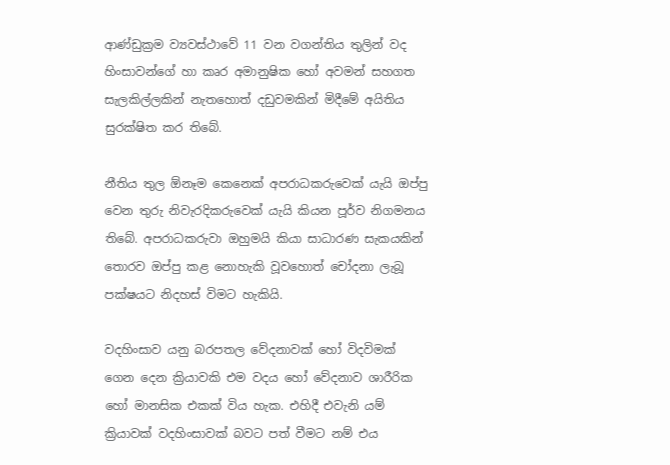ආණ්ඩුක්‍රම ව්‍යවස්ථාවේ 11 වන වගන්තිය තුලින් වද හිංසාවන්ගේ හා කෘර අමානුෂික හෝ අවමන් සහගත සැලකිල්ලකින් නැතහොත් දඩුවමකින් මිදීමේ අයිතිය සුරක්ෂිත කර තිබේ.

නීතිය තුල ඕනෑම කෙනෙක් අපරාධකරුවෙක් යැයි ඔප්පු වෙන තුරු නිවැරදිකරුවෙක් යැයි කියන පූර්ව නිගමනය තිබේ. අපරාධකරුවා ඔහුමයි කියා සාධාරණ සැකයකින් තොරව ඔප්පු කළ නොහැකි වූවහොත් චෝදනා ලැබූ පක්ෂයට නිදහස් විමට හැකියි.

වදහිංසාව යනු බරපතල වේදනාවක් හෝ විදවිමක් ගෙන දෙන ක්‍රියාවකි එම වදය හෝ වේදනාව ශාරීරික හෝ මානසික එකක් විය හැක. එහිදී එවැනි යම් ක්‍රියාවක් වදහිංසාවක් බවට පත් වීමට නම් එය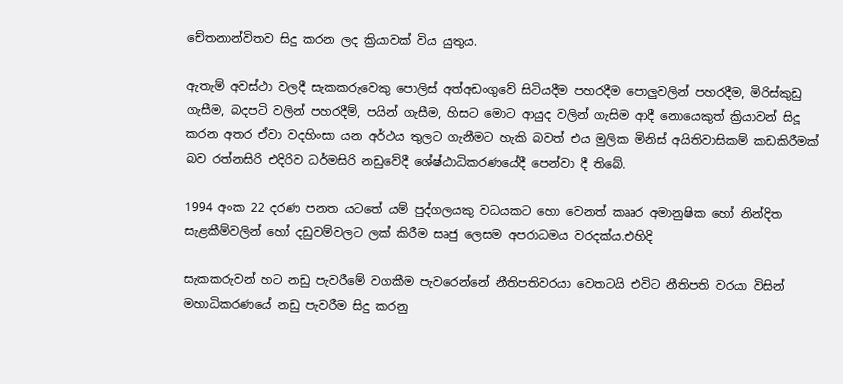චේතනාන්විතව සිදු කරන ලද ක්‍රියාවක් විය යුතුය.

ඇතැම් අවස්ථා වලදී සැකකරුවෙකු පොලිස් අත්අඩංගුවේ සිටියදීම පහරදීම පොලුවලින් පහරදීම, මිරිස්කුඩු ගැසීම, බදපටි වලින් පහරදීම්, පයින් ගැසීම, හිසට මොට ආයුද වලින් ගැසිම ආදී නොයෙකුත් ක්‍රියාවන් සිදූ කරන අතර ඒවා වදහිංසා යන අර්ථය තුලට ගැනීමට හැකි බවත් එය මුලික මිනිස් අයිතිවාසිකම් කඩකිරීමක් බව රත්නසිරි එදිරිව ධර්මසිරි නඩුවේදී ශේෂ්ඨාධිකරණයේදී පෙන්වා දී තිබේ.

1994 අංක 22 දරණ පනත යටතේ යම් පුද්ගලයකු වධයකට හො වෙනත් කෲර අමානුෂික හෝ නින්දිත සැළකීම්වලින් හෝ දඩුවම්වලට ලක් කිරීම සෘජු ලෙසම අපරාධමය වරදක්ය.එහිදි

සැකකරුවන් හට නඩු පැවරීමේ වගකීම පැවරෙන්නේ නීතිපතිවරයා වෙතටයි එවිට නීතිපති වරයා විසින් මහාධිකරණයේ නඩු පැවරීම සිදු කරනු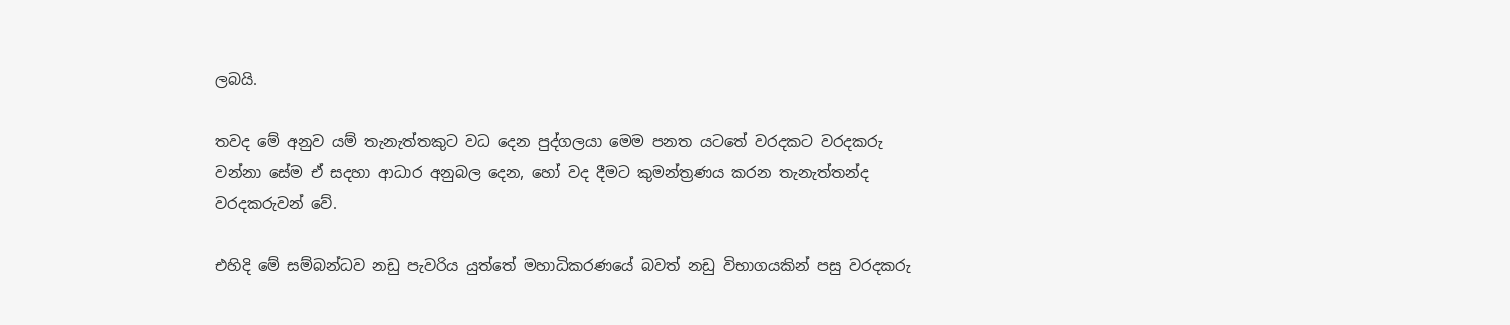ලබයි.

තවද මේ අනුව යම් තැනැත්තකුට වධ දෙන පුද්ගලයා මෙම පනත යටතේ වරදකට වරදකරු වන්නා සේම ඒ සදහා ආධාර අනුබල දෙන, හෝ වද දීමට කුමන්ත්‍ර‍ණය කරන තැනැත්තන්ද වරදකරුවන් වේ.

එහිදි මේ සම්බන්ධව නඩු පැවරිය යුත්තේ මහාධිකරණයේ බවත් නඩු විභාගයකින් පසු වරදකරු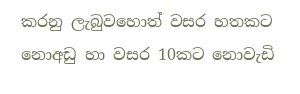කරනු ලැබුවහොත් වසර හතකට නොඅඩු හා වසර 10කට නොවැඩි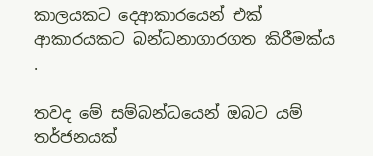කාලයකට දෙආකාරයෙන් එක් ආකාරයකට බන්ධනාගාරගත කිරීමක්ය .

තවද මේ සම්බන්ධයෙන් ඔබට යම් තර්ජනයක්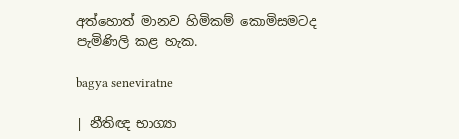අත්හොත් මානව හිමිකම් කොමිසමටද පැමිණිලි කළ හැක.

bagya seneviratne

| නීතිඥ භාග්‍යා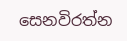සෙනවිරත්න